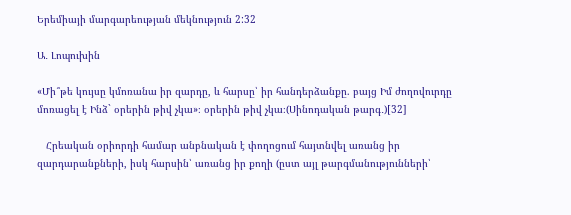Երեմիայի մարգարեության մեկնություն 2:32

Ա․ Լոպուխին

«Մի՞թե կույսը կմոռանա իր զարդը, և հարսը՝ իր հանդերձանքը. բայց Իմ ժողովուրդը մոռացել է Ինձ` օրերին թիվ չկա»։ օրերին թիվ չկա։(Սինոդական թարգ․)[32]

   Հրեական օրիորդի համար անբնական է փողոցում հայտնվել առանց իր զարդարանքների, իսկ հարսին՝ առանց իր քողի (ըստ այլ թարգմանությունների՝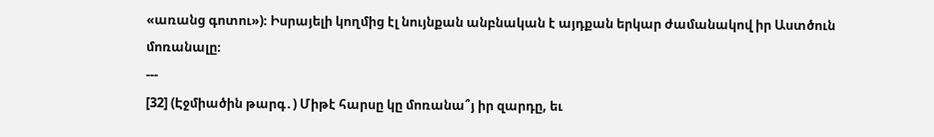«առանց գոտու»)։ Իսրայելի կողմից էլ նույնքան անբնական է այդքան երկար ժամանակով իր Աստծուն մոռանալը։
---
[32] (Էջմիածին թարգ․) Միթէ հարսը կը մոռանա՞յ իր զարդը, եւ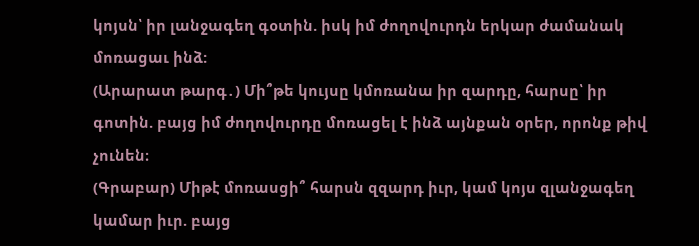կոյսն՝ իր լանջագեղ գօտին. իսկ իմ ժողովուրդն երկար ժամանակ մոռացաւ ինձ:
(Արարատ թարգ․) Մի՞թե կույսը կմոռանա իր զարդը, հարսը՝ իր գոտին. բայց իմ ժողովուրդը մոռացել է ինձ այնքան օրեր, որոնք թիվ չունեն։
(Գրաբար) Միթէ մոռասցի՞ հարսն զզարդ իւր, կամ կոյս զլանջագեղ կամար իւր. բայց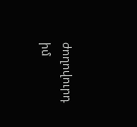ժողովուրդ իմ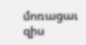մոռացաւ զիս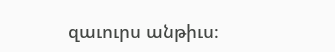զաւուրս անթիւս։